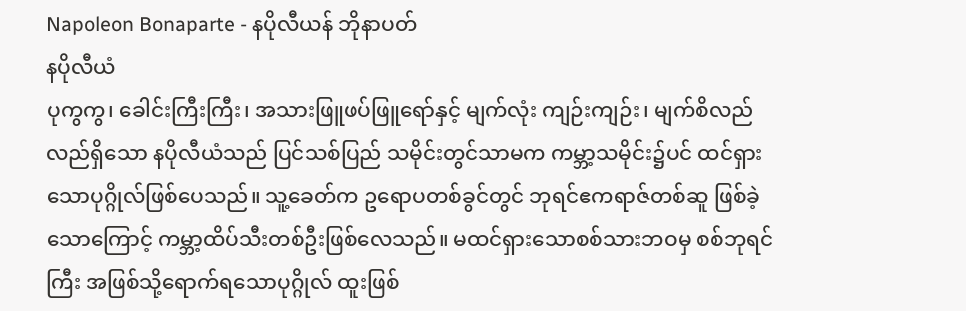Napoleon Bonaparte - နပိုလီယန် ဘိုနာပတ်
နပိုလီယံ
ပုကွကွ၊ ခေါင်းကြီးကြီး၊ အသားဖြူဖပ်ဖြူရော်နှင့် မျက်လုံး ကျဉ်းကျဉ်း၊ မျက်စိလည်လည်ရှိသော နပိုလီယံသည် ပြင်သစ်ပြည် သမိုင်းတွင်သာမက ကမ္ဘာ့သမိုင်း၌ပင် ထင်ရှားသောပုဂ္ဂိုလ်ဖြစ်ပေသည်။ သူ့ခေတ်က ဥရောပတစ်ခွင်တွင် ဘုရင်ဧကရာဇ်တစ်ဆူ ဖြစ်ခဲ့သောကြောင့် ကမ္ဘာ့ထိပ်သီးတစ်ဦးဖြစ်လေသည်။ မထင်ရှားသောစစ်သားဘဝမှ စစ်ဘုရင်ကြီး အဖြစ်သို့ရောက်ရသောပုဂ္ဂိုလ် ထူးဖြစ်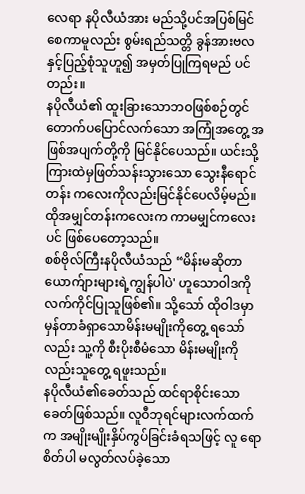လေရာ နပိုလီယံအား မည်သို့ပင်အပြစ်မြင်စေကာမူလည်း စွမ်းရည်သတ္တိ ခွန်အားဗလနှင့်ပြည့်စုံသူဟူ၍ အမှတ်ပြုကြရမည် ပင်တည်း။
နပိုလီယံ၏ ထူးခြားသောဘဝဖြစ်စဉ်တွင် တောက်ပပြောင်လက်သော အကြုံအတွေ့ အဖြစ်အပျက်တို့ကို မြင်နိုင်ပေသည်။ ယင်းသို့ ကြားထဲမှဖြတ်သန်းသွားသော သွေးနီရောင်တန်း ကလေးကိုလည်းမြင်နိုင်ပေလိမ့်မည်။
ထိုအမျှင်တန်းကလေးက ကာမမျှင်ကလေးပင် ဖြစ်ပေတော့သည်။
စစ်ဗိုလ်ကြီးနပိုလီယံသည် “မိန်းမဆိုတာ ယောက်ျားများရဲ့ကျွန်ပါပဲ' ဟူသောဝါဒကို လက်ကိုင်ပြုသူဖြစ်၏။ သို့သော် ထိုဝါဒမှာ မှန်တာခံရှာသောမိန်းမမျိုးကိုတွေ့ ရသော်လည်း သူ့ကို စီးပိုးစီမံသော မိန်းမမျိုးကိုလည်းသူတွေ့ ရဖူးသည်။
နပိုလီယံ၏ခေတ်သည် ထင်ရာစိုင်းသောခေတ်ဖြစ်သည်။ လူဝီဘုရင်များလက်ထက်က အမျိုးမျိုးနှိပ်ကွပ်ခြင်းခံရသဖြင့် လူ ရောစိတ်ပါ မလွတ်လပ်ခဲ့သော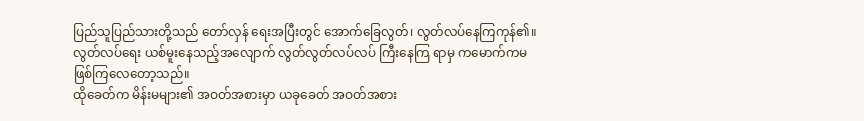ပြည်သူပြည်သားတို့သည် တော်လှန် ရေးအပြီးတွင် အောက်ခြေလွတ်၊ လွတ်လပ်နေကြကုန်၏။ လွတ်လပ်ရေး ယစ်မူးနေသည့်အလျောက် လွတ်လွတ်လပ်လပ် ကြီးနေကြ ရာမှ ကမောက်ကမ ဖြစ်ကြလေတော့သည်။
ထိုခေတ်က မိန်းမများ၏ အဝတ်အစားမှာ ယခုခေတ် အဝတ်အစား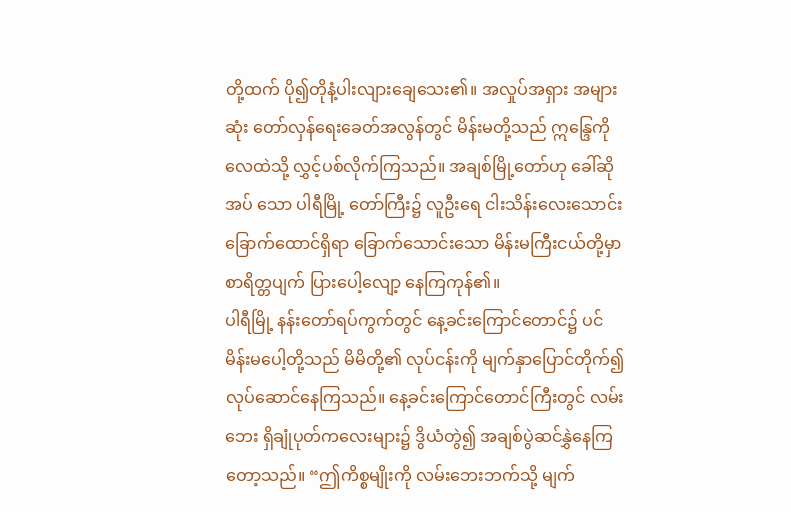တို့ထက် ပို၍တိုနံ့ပါးလျားချေသေး၏။ အလှုပ်အရှား အများဆုံး တော်လှန်ရေးခေတ်အလွန်တွင် မိန်းမတို့သည် ဣန္ဒြေကို လေထဲသို့ လွှင့်ပစ်လိုက်ကြသည်။ အချစ်မြို့တော်ဟု ခေါ်ဆိုအပ် သော ပါရီမြို့ တော်ကြီး၌ လူဦးရေ ငါးသိန်းလေးသောင်း ခြောက်ထောင်ရှိရာ ခြောက်သောင်းသော မိန်းမကြီးငယ်တို့မှာ စာရိတ္တပျက် ပြားပေါ့လျော့ နေကြကုန်၏။
ပါရီမြို့ နန်းတော်ရပ်ကွက်တွင် နေ့ခင်းကြောင်တောင်၌ ပင် မိန်းမပေါ့တို့သည် မိမိတို့၏ လုပ်ငန်းကို မျက်နှာပြောင်တိုက်၍ လုပ်ဆောင်နေကြသည်။ နေ့ခင်းကြောင်တောင်ကြီးတွင် လမ်းဘေး ရှိချုံပုတ်ကလေးများ၌ ဒွိယံတွဲ၍ အချစ်ပွဲဆင်နွှဲနေကြတော့သည်။ “ဤကိစ္စမျိုးကို လမ်းဘေးဘက်သို့ မျက်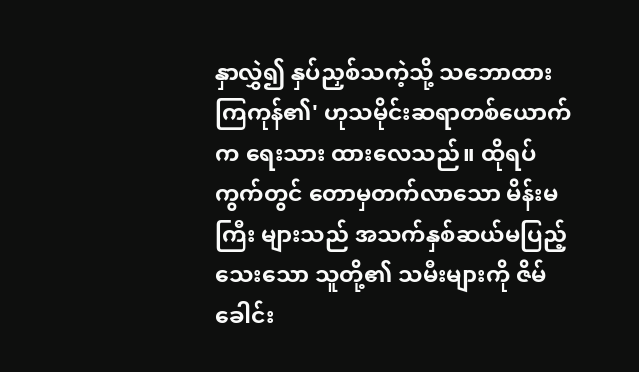နှာလွှဲ၍ နှပ်ညှစ်သကဲ့သို့ သဘောထားကြကုန်၏' ဟုသမိုင်းဆရာတစ်ယောက်က ရေးသား ထားလေသည်။ ထိုရပ်ကွက်တွင် တောမှတက်လာသော မိန်းမကြီး များသည် အသက်နှစ်ဆယ်မပြည့်သေးသော သူတို့၏ သမီးများကို ဇိမ်ခေါင်း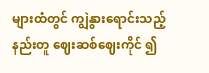များထံတွင် ကျွဲနွားရောင်းသည့်နည်းတူ ဈေးဆစ်ဈေးကိုင် ၍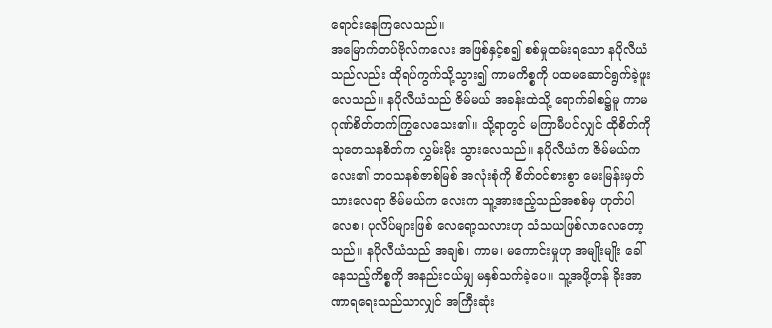ရောင်းနေကြလေသည်။
အမြောက်တပ်ဗိုလ်ကလေး အဖြစ်နှင့်စ၍ စစ်မှုထမ်းရသော နပိုလီယံသည်လည်း ထိုရပ်ကွက်သို့သွား၍ ကာမကိစ္စကို ပထမဆောင်ရွက်ခဲ့ဖူးလေသည်။ နပိုလီယံသည် ဇိမ်မယ် အခန်းထဲသို့ ရောက်ခါစ၌မူ ကာမဂုဏ်စိတ်တက်ကြွလေသေး၏။ သို့ရာတွင် မကြာမီပင်လျှင် ထိုစိတ်ကို သုတေသနစိတ်က လွှမ်းမိုး သွားလေသည်။ နပိုလီယံက ဇိမ်မယ်ကလေး၏ ဘဝသနစ်ဇာစ်မြစ် အလုံးစုံကို စိတ်ဝင်စားစွာ မေးမြန်းမှတ်သားလေရာ ဇိမ်မယ်က လေးက သူ့အားဧည့်သည်အစစ်မှ ဟုတ်ပါလေစ၊ ပုလိပ်များဖြစ် လေရော့သလားဟု သံသယဖြစ်လာလေတော့သည်။ နပိုလီယံသည် အချစ်၊ ကာမ၊ မကောင်းမှုဟု အမျိုးမျိုး ခေါ်နေသည့်ကိစ္စကို အနည်းငယ်မျှ မနှစ်သက်ခဲ့ပေ။ သူ့အဖို့တန် ခိုးအာဏာရရေးသည်သာလျှင် အကြီးဆုံး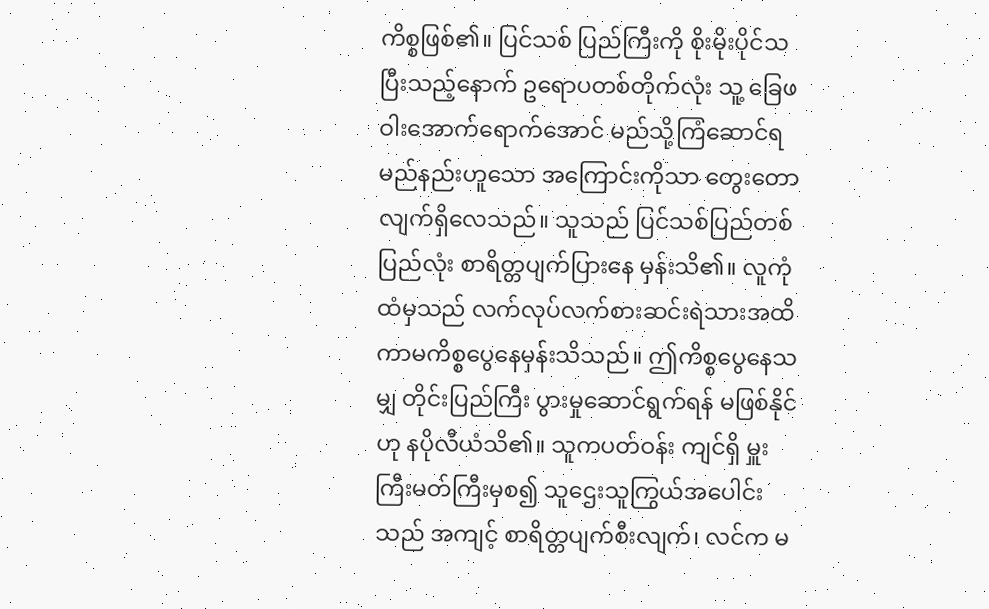ကိစ္စဖြစ်၏။ ပြင်သစ် ပြည်ကြီးကို စိုးမိုးပိုင်သပြီးသည့်နောက် ဥရောပတစ်တိုက်လုံး သူ့ ခြေဖဝါးအောက်ရောက်အောင် မည်သို့ကြံဆောင်ရမည်နည်းဟူသော အကြောင်းကိုသာ တွေးတောလျက်ရှိလေသည်။ သူသည် ပြင်သစ်ပြည်တစ်ပြည်လုံး စာရိတ္တပျက်ပြားနေ မှန်းသိ၏။ လူကုံထံမှသည် လက်လုပ်လက်စားဆင်းရဲသားအထိ ကာမကိစ္စပွေနေမှန်းသိသည်။ ဤကိစ္စပွေနေသမျှ တိုင်းပြည်ကြီး ပွားမှုဆောင်ရွက်ရန် မဖြစ်နိုင်ဟု နပိုလီယံသိ၏။ သူကပတ်ဝန်း ကျင်ရှိ မှူးကြီးမတ်ကြီးမှစ၍ သူဌေးသူကြွယ်အပေါင်းသည် အကျင့် စာရိတ္တပျက်စီးလျက်၊ လင်က မ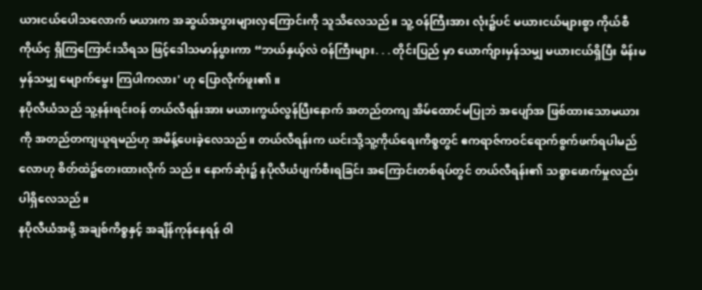ယားငယ်ပေါသလောက် မယားက အဆွယ်အပွားများလှကြောင်းကို သူသိလေသည်။ သူ့ ဝန်ကြီးအား လုံး၌ပင် မယားငယ်များစွာ ကိုယ်စီကိုယ်ငှ ရှိကြကြောင်းသိရသ ဖြင့်ဒေါသမာန်ပွားကာ “ဘယ်နှယ့်လဲ ဝန်ကြီးများ. . . တိုင်းပြည် မှာ ယောက်ျားမှန်သမျှ မယားငယ်ရှိပြီး မိန်းမမှန်သမျှ မျောက်မွေး ကြပါကလား' ဟု ပြောလိုက်ဖူး၏။
နပိုလီယံသည် သူ့နန်းရင်းဝန် တယ်လီရန်းအား မယားကွယ်လွန်ပြီးနောက် အတည်တကျ အိမ်ထောင်မပြုဘဲ အပျော်အ ဖြစ်ထားသောမယားကို အတည်တကျယူရမည်ဟု အမိန့်ပေးခဲ့လေသည်။ တယ်လီရန်းက ယင်းသို့သူ့ကိုယ်ရေးကိစ္စတွင် ဧကရာဇ်ကဝင်ရောက်စွက်ဖက်ရပါမည်လောဟု စိတ်ထဲ၌တေးထားလိုက် သည်။ နောက်ဆုံး၌ နပိုလီယံပျက်စီးရခြင်း အကြောင်းတစ်ရပ်တွင် တယ်လီရန်း၏ သစ္စာဖောက်မှုလည်း ပါရှိလေသည်။
နပိုလီယံအဖို့ အချစ်ကိစ္စနှင့် အချိန်ကုန်နေရန် ဝါ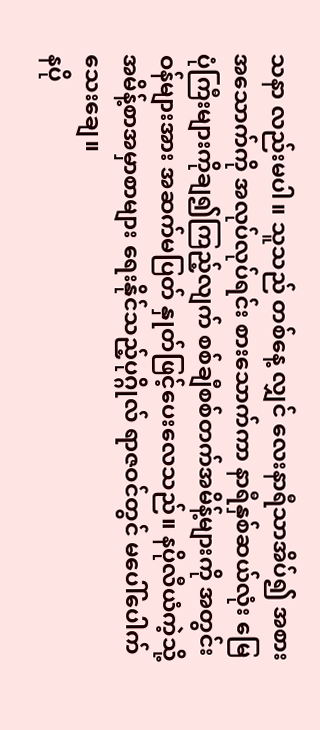သနာ လည်းမပါ။ သူသည် တစ်နေ့ လျှင် လေးနာရီသာအိပ်၍ အစားအသောက်ကို အလုပ်လုပ်ရင်း စားသောက်ကာ နာရီနှစ်ဆယ်လုံး မြေပုံကြီးများကိုချ၍ကြည့်လျက် စစ်ချီစစ်တက်အမိန့်များကို အတွင်းဝန်များအား အဆက်မပြတ် နှုတ်ဖြင့်ပေးလေသည်။ နပိုလီယံကဲ့သို့ အမိန့်စာအမှာစာများ ရေးနိုင်သည့်ပုဂ္ဂိုလ် ရာဇဝင်တွင် မပေါ်ပေါက်သေးချေ။
နပို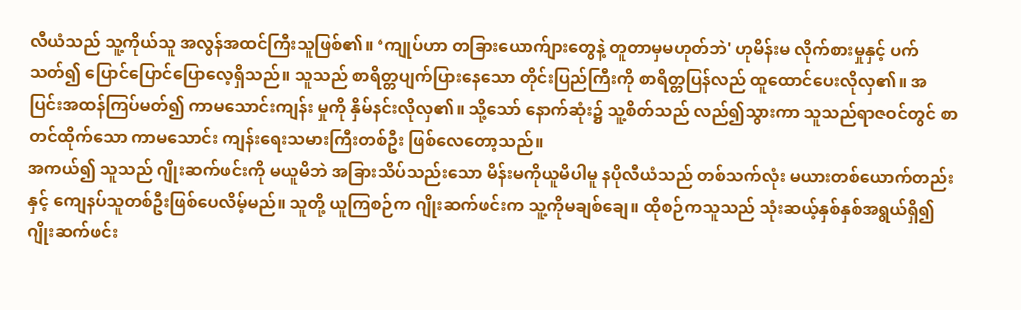လီယံသည် သူ့ကိုယ်သူ အလွန်အထင်ကြီးသူဖြစ်၏။ ‘ကျုပ်ဟာ တခြားယောက်ျားတွေနဲ့ တူတာမှမဟုတ်ဘဲ' ဟုမိန်းမ လိုက်စားမှုနှင့် ပက်သတ်၍ ပြောင်ပြောင်ပြောလေ့ရှိသည်။ သူသည် စာရိတ္တပျက်ပြားနေသော တိုင်းပြည်ကြီးကို စာရိတ္တပြန်လည် ထူထောင်ပေးလိုလှ၏။ အပြင်းအထန်ကြပ်မတ်၍ ကာမသောင်းကျန်း မှုကို နှိမ်နင်းလိုလှ၏။ သို့သော် နောက်ဆုံး၌ သူ့စိတ်သည် လည်၍သွားကာ သူသည်ရာဇဝင်တွင် စာတင်ထိုက်သော ကာမသောင်း ကျန်းရေးသမားကြီးတစ်ဦး ဖြစ်လေတော့သည်။
အကယ်၍ သူသည် ဂျိုးဆက်ဖင်းကို မယူမိဘဲ အခြားသိပ်သည်းသော မိန်းမကိုယူမိပါမူ နပိုလီယံသည် တစ်သက်လုံး မယားတစ်ယောက်တည်းနှင့် ကျေနပ်သူတစ်ဦးဖြစ်ပေလိမ့်မည်။ သူတို့ ယူကြစဉ်က ဂျိုးဆက်ဖင်းက သူ့ကိုမချစ်ချေ။ ထိုစဉ်ကသူသည် သုံးဆယ့်နှစ်နှစ်အရွယ်ရှိ၍ ဂျိုးဆက်ဖင်း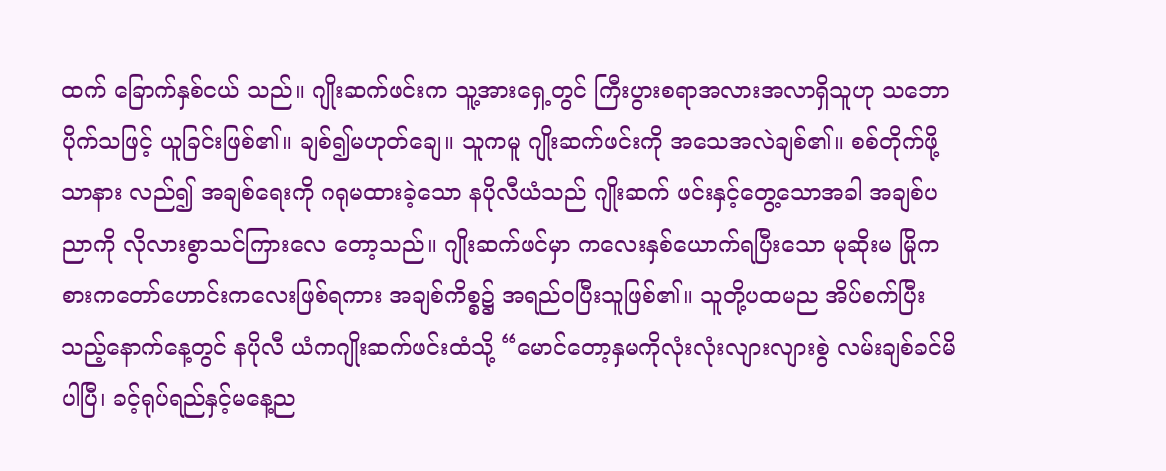ထက် ခြောက်နှစ်ငယ် သည်။ ဂျိုးဆက်ဖင်းက သူ့အားရှေ့တွင် ကြီးပွားစရာအလားအလာရှိသူဟု သဘောပိုက်သဖြင့် ယူခြင်းဖြစ်၏။ ချစ်၍မဟုတ်ချေ။ သူကမူ ဂျိုးဆက်ဖင်းကို အသေအလဲချစ်၏။ စစ်တိုက်ဖို့သာနား လည်၍ အချစ်ရေးကို ဂရုမထားခဲ့သော နပိုလီယံသည် ဂျိုးဆက် ဖင်းနှင့်တွေ့သောအခါ အချစ်ပညာကို လိုလားစွာသင်ကြားလေ တော့သည်။ ဂျိုးဆက်ဖင်မှာ ကလေးနှစ်ယောက်ရပြီးသော မုဆိုးမ မြိုကစားကတော်ဟောင်းကလေးဖြစ်ရကား အချစ်ကိစ္စ၌ အရည်ဝပြီးသူဖြစ်၏။ သူတို့ပထမည အိပ်စက်ပြီးသည့်နောက်နေ့တွင် နပိုလီ ယံကဂျိုးဆက်ဖင်းထံသို့ “မောင်တော့နှမကိုလုံးလုံးလျားလျားစွဲ လမ်းချစ်ခင်မိပါပြီ၊ ခင့်ရုပ်ရည်နှင့်မနေ့ည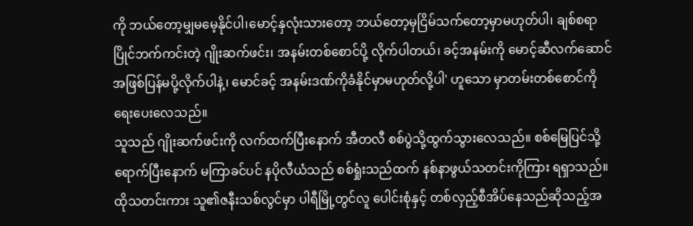ကို ဘယ်တော့မျှမမေ့နိုင်ပါ၊မောင့်နှလုံးသားတော့ ဘယ်တော့မှငြိမ်သက်တော့မှာမဟုတ်ပါ၊ ချစ်စရာပြိုင်ဘက်ကင်းတဲ့ ဂျိုးဆက်ဖင်း၊ အနမ်းတစ်စောင်ပို့ လိုက်ပါတယ်၊ ခင့်အနမ်းကို မောင့်ဆီလက်ဆောင်အဖြစ်ပြန်မပို့လိုက်ပါနဲ့၊ မောင်ခင့် အနမ်းဒဏ်ကိုခံနိုင်မှာမဟုတ်လို့ပါ' ဟူသော မှာတမ်းတစ်စောင်ကိုရေးပေးလေသည်။
သူသည် ဂျိုးဆက်ဖင်းကို လက်ထက်ပြီးနောက် အီတလီ စစ်ပွဲသို့ထွက်သွားလေသည်။ စစ်မြေပြင်သို့ရောက်ပြီးနောက် မကြာခင်ပင် နပိုလီယံသည် စစ်ရှုံးသည်ထက် နစ်နာဖွယ်သတင်းကိုကြား ရရှာသည်။ ထိုသတင်းကား သူ၏ဇနီးသစ်လွင်မှာ ပါရီမြို့တွင်လူ ပေါင်းစုံနှင့် တစ်လှည့်စီအိပ်နေသည်ဆိုသည့်အ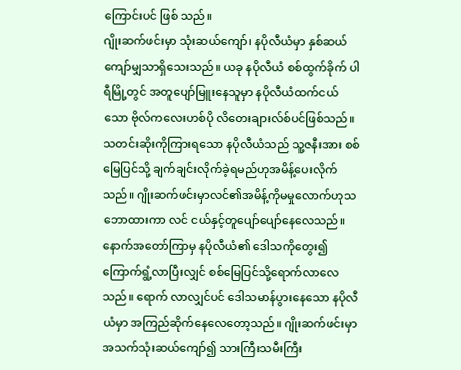ကြောင်းပင် ဖြစ် သည်။
ဂျိုးဆက်ဖင်းမှာ သုံးဆယ်ကျော်၊ နပိုလီယံမှာ နှစ်ဆယ် ကျော်မျှသာရှိသေးသည်။ ယခု နပိုလီယံ စစ်ထွက်ခိုက် ပါရီမြို့တွင် အတူပျော်မြူးနေသူမှာ နပိုလီယံထက်ငယ်သော ဗိုလ်ကလေးဟစ်ပို လိတေးချားလ်စ်ပင်ဖြစ်သည်။
သတင်းဆိုးကိုကြားရသော နပိုလီယံသည် သူ့ဇနီးအား စစ်မြေပြင်သို့ ချက်ချင်းလိုက်ခဲ့ရမည်ဟုအမိန့်ပေးလိုက်သည်။ ဂျိုးဆက်ဖင်းမှာလင်၏အမိန့်ကိုမမှုလောက်ဟုသဘောထားကာ လင် ငယ်နှင့်တူပျော်ပျော်နေလေသည်။
နောက်အတော်ကြာမှ နပိုလီယံ၏ ဒေါသကိုတွေး၍ ကြောက်ရွံ့လာပြီးလျှင် စစ်မြေပြင်သို့ရောက်လာလေသည်။ ရောက် လာလျှင်ပင် ဒေါသမာန်ပွားနေသော နပိုလီယံမှာ အကြည်ဆိုက်နေလေတော့သည်။ ဂျိုးဆက်ဖင်းမှာ အသက်သုံးဆယ်ကျော်၍ သားကြီးသမီးကြီး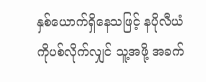နှစ်ယောက်ရှိနေသဖြင့် နပိုလီယံကိုပစ်လိုက်လျှင် သူ့အဖို့ အခက်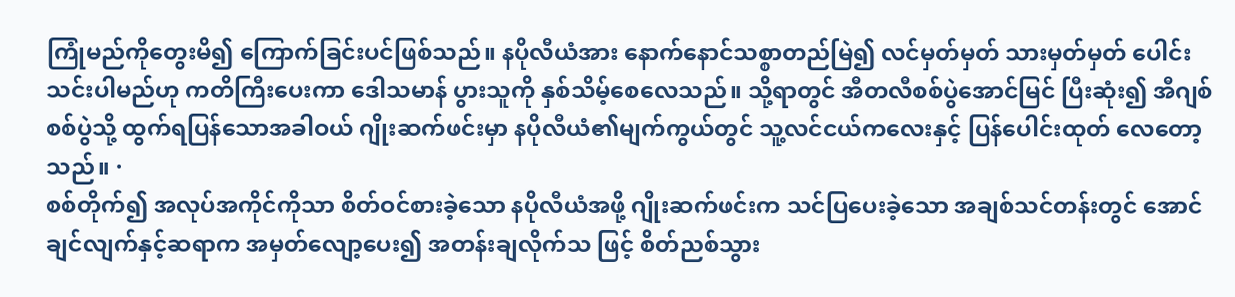ကြုံမည်ကိုတွေးမိ၍ ကြောက်ခြင်းပင်ဖြစ်သည်။ နပိုလီယံအား နောက်နောင်သစ္စာတည်မြဲ၍ လင်မှတ်မှတ် သားမှတ်မှတ် ပေါင်းသင်းပါမည်ဟု ကတိကြီးပေးကာ ဒေါသမာန် ပွားသူကို နှစ်သိမ့်စေလေသည်။ သို့ရာတွင် အီတလီစစ်ပွဲအောင်မြင် ပြီးဆုံး၍ အီဂျစ်စစ်ပွဲသို့ ထွက်ရပြန်သောအခါဝယ် ဂျိုးဆက်ဖင်းမှာ နပိုလီယံ၏မျက်ကွယ်တွင် သူ့လင်ငယ်ကလေးနှင့် ပြန်ပေါင်းထုတ် လေတော့သည်။ ·
စစ်တိုက်၍ အလုပ်အကိုင်ကိုသာ စိတ်ဝင်စားခဲ့သော နပိုလီယံအဖို့ ဂျိုးဆက်ဖင်းက သင်ပြပေးခဲ့သော အချစ်သင်တန်းတွင် အောင်ချင်လျက်နှင့်ဆရာက အမှတ်လျော့ပေး၍ အတန်းချလိုက်သ ဖြင့် စိတ်ညစ်သွား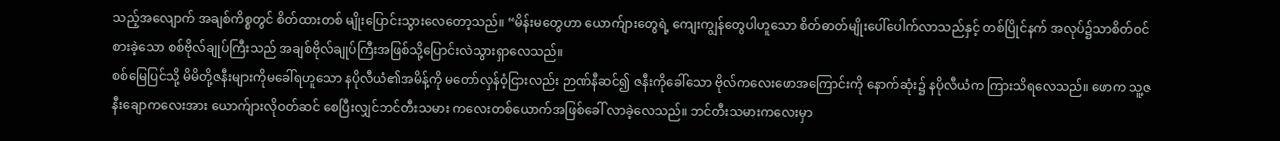သည့်အလျောက် အချစ်ကိစ္စတွင် စိတ်ထားတစ် မျိုးပြောင်းသွားလေတော့သည်။ “မိန်းမတွေဟာ ယောက်ျားတွေရဲ့ ကျေးကျွန်တွေပါဟူသော စိတ်ဓာတ်မျိုးပေါ်ပေါက်လာသည်နှင့် တစ်ပြိုင်နက် အလုပ်၌သာစိတ်ဝင်စားခဲ့သော စစ်ဗိုလ်ချုပ်ကြီးသည် အချစ်ဗိုလ်ချုပ်ကြီးအဖြစ်သို့ပြောင်းလဲသွားရှာလေသည်။
စစ်မြေပြင်သို့ မိမိတို့ဇနီးများကိုမခေါ်ရဟူသော နပိုလီယံ၏အမိန့်ကို မတော်လှန်ဝံ့ငြားလည်း ဉာဏ်နီဆင်၍ ဇနီးကိုခေါ်သော ဗိုလ်ကလေးဖောအကြောင်းကို နောက်ဆုံး၌ နပိုလီယံက ကြားသိရလေသည်။ ဖောက သူ့ဇနီးချောကလေးအား ယောက်ျားလိုဝတ်ဆင် စေပြီးလျှင်ဘင်တီးသမား ကလေးတစ်ယောက်အဖြစ်ခေါ် လာခဲ့လေသည်။ ဘင်တီးသမားကလေးမှာ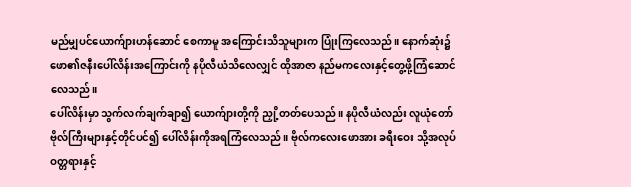မည်မျှပင်ယောက်ျားဟန်ဆောင် စေကာမူ အကြောင်းသိသူများက ပြုံးကြလေသည်။ နောက်ဆုံး၌ ဖော၏ဇနီးပေါ်လိန်းအကြောင်းကို နပိုလီယံသိလေလျှင် ထိုအာဇာ နည်မကလေးနှင့်တွေ့ဖို့ကြံဆောင်လေသည်။
ပေါ်လိန်းမှာ သွက်လက်ချက်ချာ၍ ယောက်ျားတို့ကို ညှို့တတ်ပေသည်။ နပိုလီယံလည်း လူယုံတော်ဗိုလ်ကြီးများနှင့်တိုင်ပင်၍ ပေါ်လိန်းကိုအရကြံလေသည်။ ဗိုလ်ကလေးဖောအား ခရီးဝေး သို့အလုပ်ဝတ္တရားနှင့်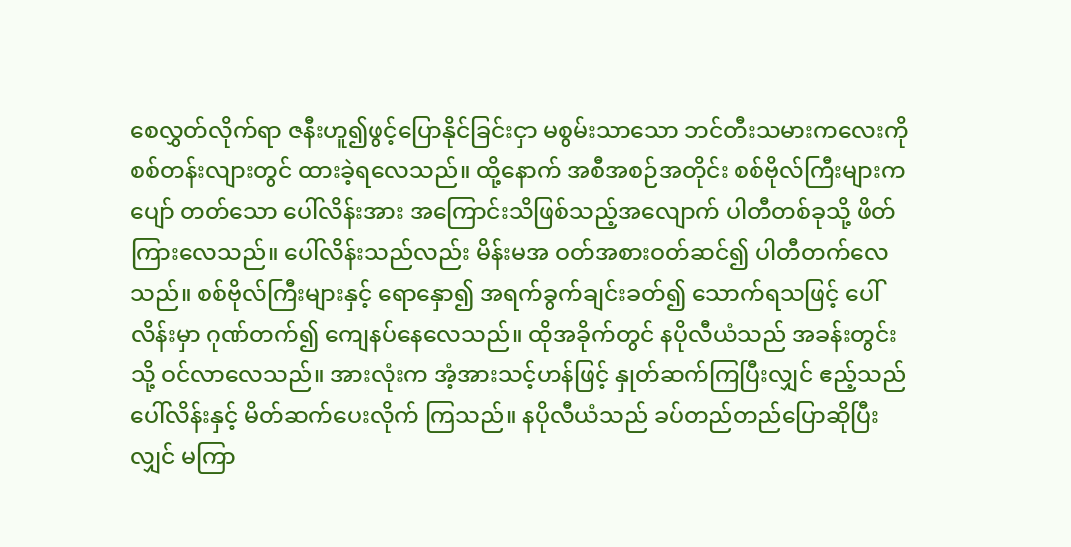စေလွှတ်လိုက်ရာ ဇနီးဟူ၍ဖွင့်ပြောနိုင်ခြင်းငှာ မစွမ်းသာသော ဘင်တီးသမားကလေးကို စစ်တန်းလျားတွင် ထားခဲ့ရလေသည်။ ထို့နောက် အစီအစဉ်အတိုင်း စစ်ဗိုလ်ကြီးများက ပျော် တတ်သော ပေါ်လိန်းအား အကြောင်းသိဖြစ်သည့်အလျောက် ပါတီတစ်ခုသို့ ဖိတ်ကြားလေသည်။ ပေါ်လိန်းသည်လည်း မိန်းမအ ဝတ်အစားဝတ်ဆင်၍ ပါတီတက်လေသည်။ စစ်ဗိုလ်ကြီးများနှင့် ရောနှော၍ အရက်ခွက်ချင်းခတ်၍ သောက်ရသဖြင့် ပေါ်လိန်းမှာ ဂုဏ်တက်၍ ကျေနပ်နေလေသည်။ ထိုအခိုက်တွင် နပိုလီယံသည် အခန်းတွင်းသို့ ဝင်လာလေသည်။ အားလုံးက အံ့အားသင့်ဟန်ဖြင့် နှုတ်ဆက်ကြပြီးလျှင် ဧည့်သည် ပေါ်လိန်းနှင့် မိတ်ဆက်ပေးလိုက် ကြသည်။ နပိုလီယံသည် ခပ်တည်တည်ပြောဆိုပြီးလျှင် မကြာ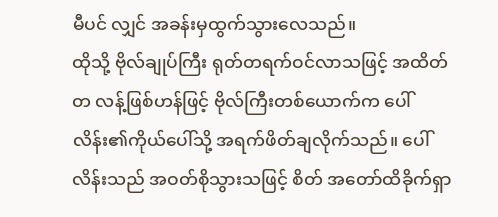မီပင် လျှင် အခန်းမှထွက်သွားလေသည်။
ထိုသို့ ဗိုလ်ချုပ်ကြီး ရုတ်တရက်ဝင်လာသဖြင့် အထိတ်တ လန့်ဖြစ်ဟန်ဖြင့် ဗိုလ်ကြီးတစ်ယောက်က ပေါ်လိန်း၏ကိုယ်ပေါ်သို့ အရက်ဖိတ်ချလိုက်သည်။ ပေါ်လိန်းသည် အဝတ်စိုသွားသဖြင့် စိတ် အတော်ထိခိုက်ရှာ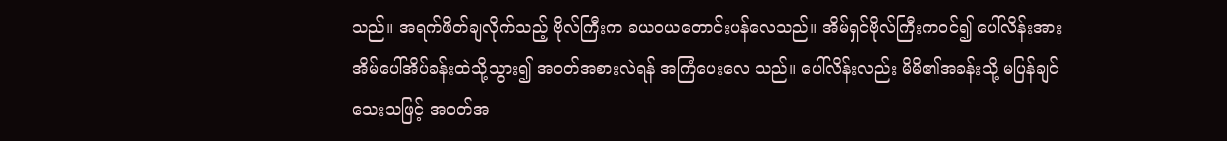သည်။ အရက်ဖိတ်ချလိုက်သည့် ဗိုလ်ကြီးက ခယဝယတောင်းပန်လေသည်။ အိမ်ရှင်ဗိုလ်ကြီးကဝင်၍ ပေါ်လိန်းအား အိမ်ပေါ်အိပ်ခန်းထဲသို့သွား၍ အဝတ်အစားလဲရန် အကြံပေးလေ သည်။ ပေါ်လိန်းလည်း မိမိ၏အခန်းသို့ မပြန်ချင်သေးသဖြင့် အဝတ်အ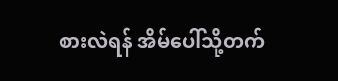စားလဲရန် အိမ်ပေါ်သို့တက်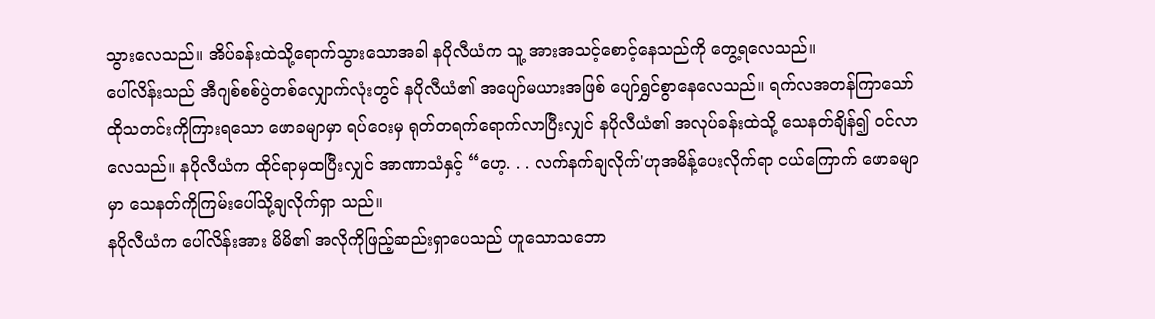သွားလေသည်။ အိပ်ခန်းထဲသို့ရောက်သွားသောအခါ နပိုလီယံက သူ့ အားအသင့်စောင့်နေသည်ကို တွေ့ရလေသည်။
ပေါ်လိန်းသည် အီဂျစ်စစ်ပွဲတစ်လျှောက်လုံးတွင် နပိုလီယံ၏ အပျော်မယားအဖြစ် ပျော်ရွှင်စွာနေလေသည်။ ရက်လအတန်ကြာသော် ထိုသတင်းကိုကြားရသော ဖောခမျာမှာ ရပ်ဝေးမှ ရုတ်တရက်ရောက်လာပြီးလျှင် နပိုလီယံ၏ အလုပ်ခန်းထဲသို့ သေနတ်ချိန်၍ ဝင်လာလေသည်။ နပိုလီယံက ထိုင်ရာမှထပြီးလျှင် အာဏာသံနှင့် “ဟေ့. . . လက်နက်ချလိုက်'ဟုအမိန့်ပေးလိုက်ရာ ငယ်ကြောက် ဖောခမျာမှာ သေနတ်ကိုကြမ်းပေါ်သို့ချလိုက်ရှာ သည်။
နပိုလီယံက ပေါ်လိန်းအား မိမိ၏ အလိုကိုဖြည့်ဆည်းရှာပေသည် ဟူသောသဘော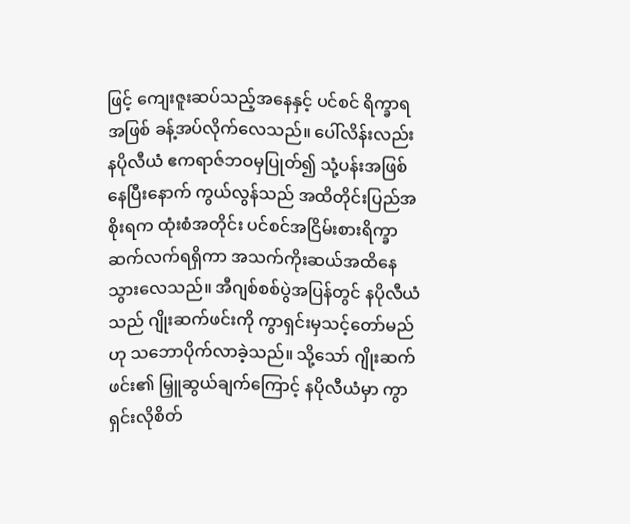ဖြင့် ကျေးဇူးဆပ်သည့်အနေနှင့် ပင်စင် ရိက္ခာရအဖြစ် ခန့်အပ်လိုက်လေသည်။ ပေါ်လိန်းလည်း နပိုလီယံ ဧကရာဇ်ဘဝမှပြုတ်၍ သုံ့ပန်းအဖြစ်နေပြီးနောက် ကွယ်လွန်သည် အထိတိုင်းပြည်အစိုးရက ထုံးစံအတိုင်း ပင်စင်အငြိမ်းစားရိက္ခာ ဆက်လက်ရရှိကာ အသက်ကိုးဆယ်အထိနေသွားလေသည်။ အီဂျစ်စစ်ပွဲအပြန်တွင် နပိုလီယံသည် ဂျိုးဆက်ဖင်းကို ကွာရှင်းမှသင့်တော်မည်ဟု သဘောပိုက်လာခဲ့သည်။ သို့သော် ဂျိုးဆက်ဖင်း၏ မြှူဆွယ်ချက်ကြောင့် နပိုလီယံမှာ ကွာရှင်းလိုစိတ်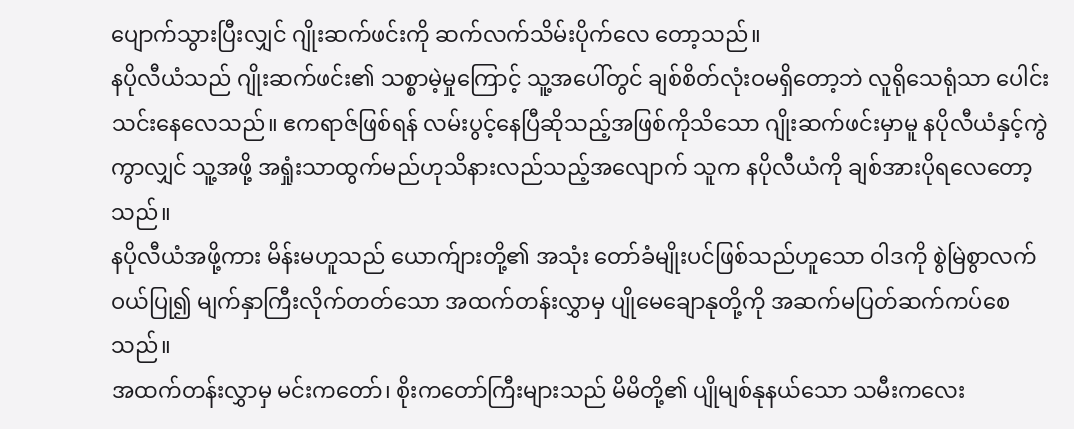ပျောက်သွားပြီးလျှင် ဂျိုးဆက်ဖင်းကို ဆက်လက်သိမ်းပိုက်လေ တော့သည်။
နပိုလီယံသည် ဂျိုးဆက်ဖင်း၏ သစ္စာမဲ့မှုကြောင့် သူ့အပေါ်တွင် ချစ်စိတ်လုံးဝမရှိတော့ဘဲ လူရိုသေရုံသာ ပေါင်းသင်းနေလေသည်။ ဧကရာဇ်ဖြစ်ရန် လမ်းပွင့်နေပြီဆိုသည့်အဖြစ်ကိုသိသော ဂျိုးဆက်ဖင်းမှာမူ နပိုလီယံနှင့်ကွဲကွာလျှင် သူ့အဖို့ အရှုံးသာထွက်မည်ဟုသိနားလည်သည့်အလျောက် သူက နပိုလီယံကို ချစ်အားပိုရလေတော့သည်။
နပိုလီယံအဖို့ကား မိန်းမဟူသည် ယောက်ျားတို့၏ အသုံး တော်ခံမျိုးပင်ဖြစ်သည်ဟူသော ဝါဒကို စွဲမြဲစွာလက်ဝယ်ပြု၍ မျက်နှာကြီးလိုက်တတ်သော အထက်တန်းလွှာမှ ပျိုမေချောနုတို့ကို အဆက်မပြတ်ဆက်ကပ်စေသည်။
အထက်တန်းလွှာမှ မင်းကတော်၊ စိုးကတော်ကြီးများသည် မိမိတို့၏ ပျိုမျစ်နုနယ်သော သမီးကလေး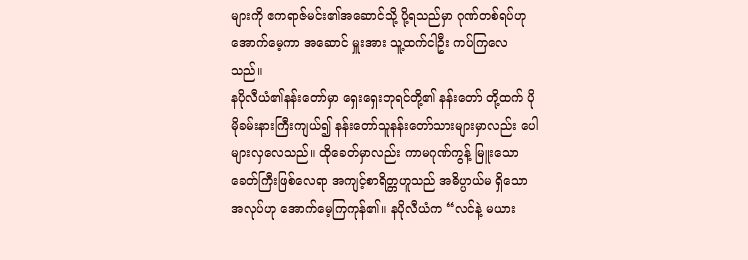များကို ဧကရာဇ်မင်း၏အဆောင်သို့ ပို့ရသည်မှာ ဂုဏ်တစ်ရပ်ဟုအောက်မေ့ကာ အဆောင် မှူးအား သူ့ထက်ငါဦး ကပ်ကြလေသည်။
နပိုလီယံ၏နန်းတော်မှာ ရှေးရှေးဘုရင်တို့၏ နန်းတော် တို့ထက် ပိုမိုခမ်းနားကြီးကျယ်၍ နန်းတော်သူနန်းတော်သားများမှာလည်း ပေါများလှလေသည်။ ထိုခေတ်မှာလည်း ကာမဂုဏ်ကွန့် မြူးသောခေတ်ကြီးဖြစ်လေရာ အကျင့်စာရိတ္တဟူသည် အဓိပ္ပာယ်မ ရှိသောအလုပ်ဟု အောက်မေ့ကြကုန်၏။ နပိုလီယံက “လင်နဲ့ မယား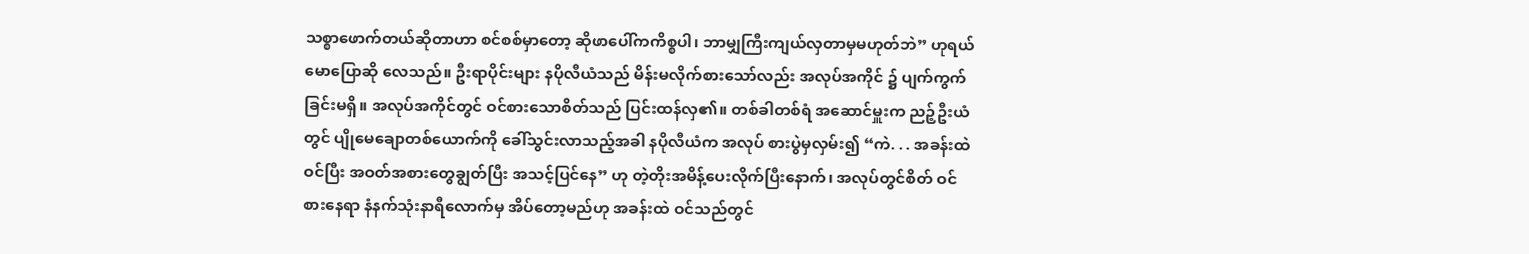သစ္စာဖောက်တယ်ဆိုတာဟာ စင်စစ်မှာတော့ ဆိုဖာပေါ်ကကိစ္စပါ၊ ဘာမျှကြီးကျယ်လှတာမှမဟုတ်ဘဲ” ဟုရယ်မောပြောဆို လေသည်။ ဦးရာပိုင်းများ နပိုလီယံသည် မိန်းမလိုက်စားသော်လည်း အလုပ်အကိုင် ၌ ပျက်ကွက်ခြင်းမရှိ။ အလုပ်အကိုင်တွင် ဝင်စားသောစိတ်သည် ပြင်းထန်လှ၏။ တစ်ခါတစ်ရံ အဆောင်မှူးက ညဉ့်ဦးယံတွင် ပျိုမေချောတစ်ယောက်ကို ခေါ်သွင်းလာသည့်အခါ နပိုလီယံက အလုပ် စားပွဲမှလှမ်း၍ “ကဲ. . . အခန်းထဲဝင်ပြီး အဝတ်အစားတွေချွတ်ပြီး အသင့်ပြင်နေ” ဟု တဲ့တိုးအမိန့်ပေးလိုက်ပြီးနောက်၊ အလုပ်တွင်စိတ် ဝင်စားနေရာ နံနက်သုံးနာရီလောက်မှ အိပ်တော့မည်ဟု အခန်းထဲ ဝင်သည်တွင်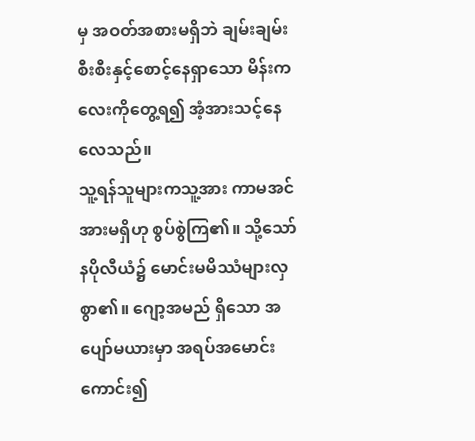မှ အဝတ်အစားမရှိဘဲ ချမ်းချမ်းစီးစီးနှင့်စောင့်နေရှာသော မိန်းကလေးကိုတွေ့ရ၍ အံ့အားသင့်နေလေသည်။
သူ့ရန်သူများကသူ့အား ကာမအင်အားမရှိဟု စွပ်စွဲကြ၏။ သို့သော် နပိုလီယံ၌ မောင်းမမိဿံများလှစွာ၏။ ဂျော့အမည် ရှိသော အပျော်မယားမှာ အရပ်အမောင်းကောင်း၍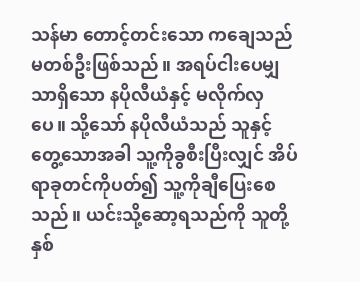သန်မာ တောင့်တင်းသော ကချေသည်မတစ်ဦးဖြစ်သည်။ အရပ်ငါးပေမျှသာရှိသော နပိုလီယံနှင့် မလိုက်လှပေ။ သို့သော် နပိုလီယံသည် သူနှင့်တွေ့သောအခါ သူ့ကိုခွစီးပြီးလျှင် အိပ်ရာခုတင်ကိုပတ်၍ သူ့ကိုချီပြေးစေသည်။ ယင်းသို့ဆော့ရသည်ကို သူတို့နှစ်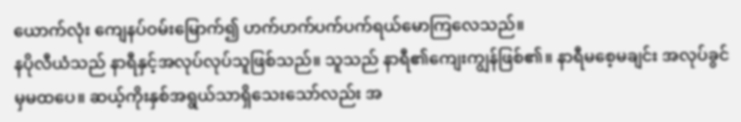ယောက်လုံး ကျေနပ်ဝမ်းမြောက်၍ ဟက်ဟက်ပက်ပက်ရယ်မောကြလေသည်။
နပိုလီယံသည် နာရီနှင့်အလုပ်လုပ်သူဖြစ်သည်။ သူသည် နာရီ၏ကျေးကျွန်ဖြစ်၏။ နာရီမစေ့မချင်း အလုပ်ခွင်မှမထပေ။ ဆယ့်ကိုးနှစ်အရွယ်သာရှိသေးသော်လည်း အ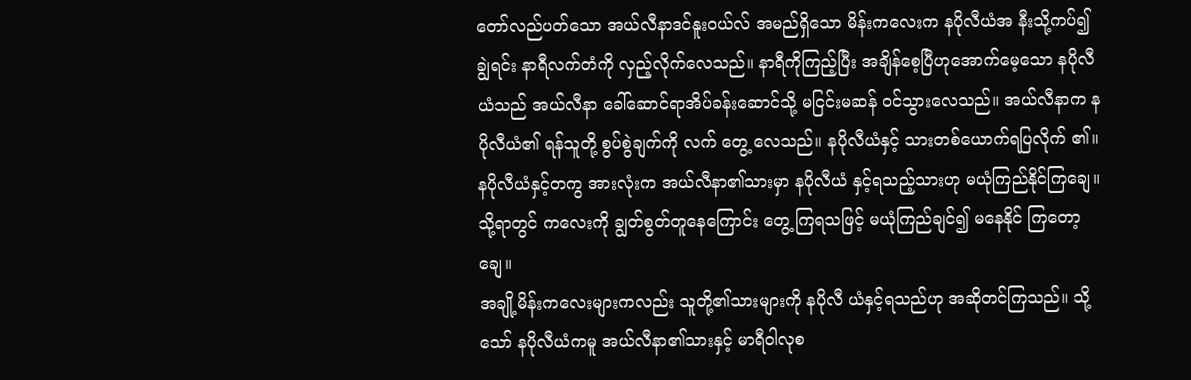တော်လည်ပတ်သော အယ်လီနာဒင်နူးဝယ်လ် အမည်ရှိသော မိန်းကလေးက နပိုလီယံအ နီးသို့ကပ်၍ ချွဲရင်း နာရီလက်တံကို လှည့်လိုက်လေသည်။ နာရီကိုကြည့်ပြီး အချိန်စေ့ပြီဟုအောက်မေ့သော နပိုလီယံသည် အယ်လီနာ ခေါ်ဆောင်ရာအိပ်ခန်းဆောင်သို့ မငြင်းမဆန် ဝင်သွားလေသည်။ အယ်လီနာက နပိုလီယံ၏ ရန်သူတို့ စွပ်စွဲချက်ကို လက် တွေ့ လေသည်။ နပိုလီယံနှင့် သားတစ်ယောက်ရပြလိုက် ၏။ နပိုလီယံနှင့်တကွ အားလုံးက အယ်လီနာ၏သားမှာ နပိုလီယံ နှင့်ရသည့်သားဟု မယုံကြည်နိုင်ကြချေ။ သို့ရာတွင် ကလေးကို ချွတ်စွတ်တူနေကြောင်း တွေ့ ကြရသဖြင့် မယုံကြည်ချင်၍ မနေနိုင် ကြတော့ချေ။
အချို့မိန်းကလေးများကလည်း သူတို့၏သားများကို နပိုလီ ယံနှင့်ရသည်ဟု အဆိုတင်ကြသည်။ သို့သော် နပိုလီယံကမူ အယ်လီနာ၏သားနှင့် မာရီဝါလုစ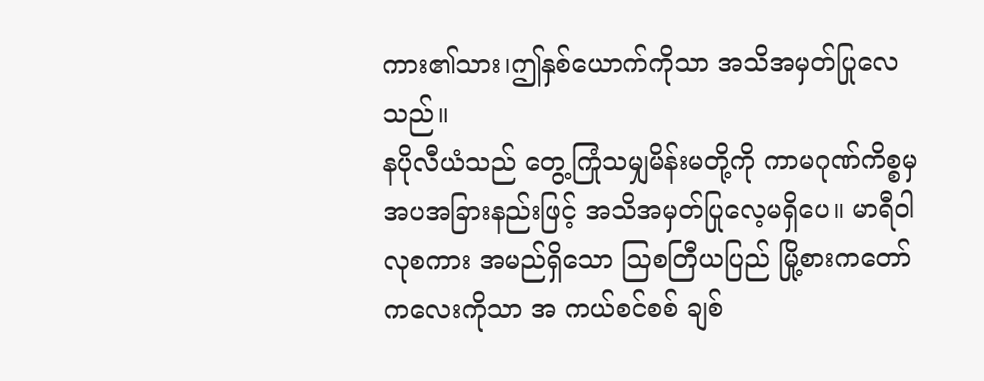ကား၏သား၊ဤနှစ်ယောက်ကိုသာ အသိအမှတ်ပြုလေသည်။
နပိုလီယံသည် တွေ့ကြုံသမျှမိန်းမတို့ကို ကာမဂုဏ်ကိစ္စမှ အပအခြားနည်းဖြင့် အသိအမှတ်ပြုလေ့မရှိပေ။ မာရီဝါလုစကား အမည်ရှိသော ဩစတြီယပြည် မြို့စားကတော်ကလေးကိုသာ အ ကယ်စင်စစ် ချစ်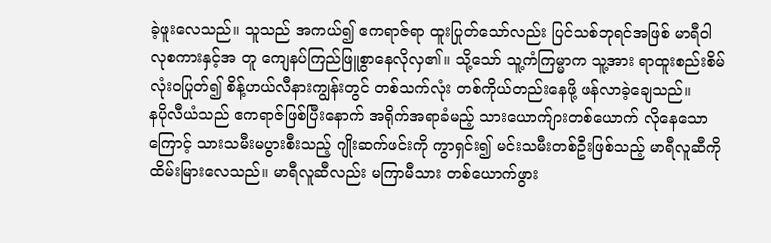ခဲ့ဖူးလေသည်။ သူသည် အကယ်၍ ဧကရာဇ်ရာ ထူးပြုတ်သော်လည်း ပြင်သစ်ဘုရင်အဖြစ် မာရီဝါလုစကားနှင့်အ တူ ကျေနပ်ကြည်ဖြူစွာနေလိုလှ၏။ သို့သော် သူ့ကံကြမ္မာက သူ့အား ရာထူးစည်းစိမ်လုံးဝပြုတ်၍ စိန့်ဟယ်လီနားကျွန်းတွင် တစ်သက်လုံး တစ်ကိုယ်တည်းနေဖို့ ဖန်လာခဲ့ချေသည်။
နပိုလီယံသည် ဧကရာဇ်ဖြစ်ပြီးနောက် အရိုက်အရာခံမည့် သားယောက်ျားတစ်ယောက် လိုနေသောကြောင့် သားသမီးမပွားစီးသည့် ဂျိုးဆက်ဖင်းကို ကွာရှင်း၍ မင်းသမီးတစ်ဦးဖြစ်သည့် မာရီလူဆီကို ထိမ်းမြားလေသည်။ မာရီလူဆီလည်း မကြာမီသား တစ်ယောက်ဖွား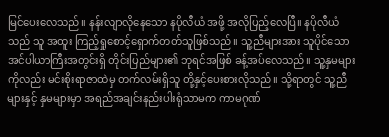မြင်ပေးလေသည်။ နန်းလျာလိုနေသော နပိုလီယံ အဖို့ အလိုပြည့်လေပြီ။ နပိုလီယံသည် သူ အထူး ကြည့်ရှုစောင့်ရှောက်တတ်သူဖြစ်သည်။ သူ့ညီများအား သူပိုင်သော အင်ပါယာကြီးအတွင်းရှိ တိုင်းပြည်များ၏ ဘုရင်အဖြစ် ခန့်အပ်လေသည်။ သူ့နှမများကိုလည်း မင်းစိုးရာဇာထဲမှ တက်လမ်းရှိသူ တို့နှင့်ပေးစားလိုသည်။ သို့ရာတွင် သူ့ညီများနှင့် နှမများမှာ အရည်အချင်းနည်းပါးရုံသာမက ကာမဂုဏ်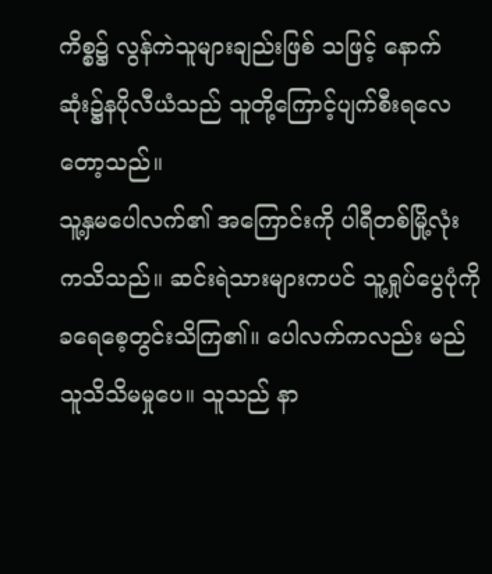ကိစ္စ၌ လွန်ကဲသူများချည်းဖြစ် သဖြင့် နောက်ဆုံး၌နပိုလီယံသည် သူတို့ကြောင့်ပျက်စီးရလေတော့သည်။
သူ့နှမပေါလက်၏ အကြောင်းကို ပါရီတစ်မြို့လုံးကသိသည်။ ဆင်းရဲသားများကပင် သူ့ရှုပ်ပွေပုံကို ခရေစေ့တွင်းသိကြ၏။ ပေါလက်ကလည်း မည်သူသိသိမမှုပေ။ သူသည် နာ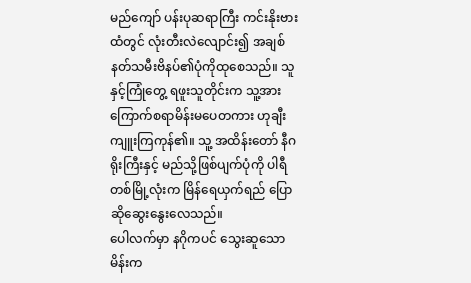မည်ကျော် ပန်းပုဆရာကြီး ကင်းနိုးဗားထံတွင် လုံးတီးလဲလျောင်း၍ အချစ်နတ်သမီးဗိနပ်၏ပုံကိုထုစေသည်။ သူနှင့်ကြုံတွေ့ ရဖူးသူတိုင်းက သူ့အားကြောက်စရာမိန်းမပေတကား ဟုချီးကျူးကြကုန်၏။ သူ့ အထိန်းတော် နီဂရိုးကြီးနှင့် မည်သို့ဖြစ်ပျက်ပုံကို ပါရီတစ်မြို့လုံးက မြိန်ရေယှက်ရည် ပြောဆိုဆွေးနွေးလေသည်။
ပေါလက်မှာ နဂိုကပင် သွေးဆူသောမိန်းက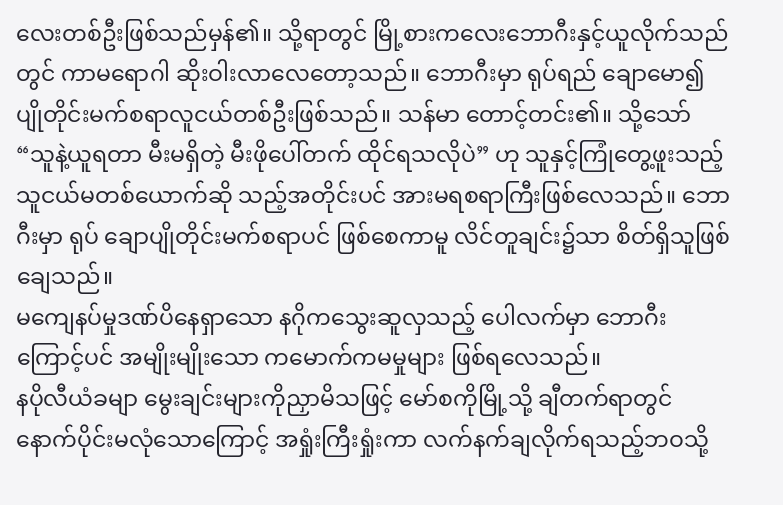လေးတစ်ဦးဖြစ်သည်မှန်၏။ သို့ရာတွင် မြို့စားကလေးဘောဂီးနှင့်ယူလိုက်သည် တွင် ကာမရောဂါ ဆိုးဝါးလာလေတော့သည်။ ဘောဂီးမှာ ရုပ်ရည် ချောမော၍ ပျိုတိုင်းမက်စရာလူငယ်တစ်ဦးဖြစ်သည်။ သန်မာ တောင့်တင်း၏။ သို့သော် “သူနဲ့ယူရတာ မီးမရှိတဲ့ မီးဖိုပေါ်တက် ထိုင်ရသလိုပဲ” ဟု သူနှင့်ကြုံတွေ့ဖူးသည့် သူငယ်မတစ်ယောက်ဆို သည့်အတိုင်းပင် အားမရစရာကြီးဖြစ်လေသည်။ ဘောဂီးမှာ ရုပ် ချောပျိုတိုင်းမက်စရာပင် ဖြစ်စေကာမူ လိင်တူချင်း၌သာ စိတ်ရှိသူဖြစ်ချေသည်။
မကျေနပ်မှုဒဏ်ပိနေရှာသော နဂိုကသွေးဆူလှသည့် ပေါလက်မှာ ဘောဂီးကြောင့်ပင် အမျိုးမျိုးသော ကမောက်ကမမှုများ ဖြစ်ရလေသည်။
နပိုလီယံခမျာ မွေးချင်းများကိုညှာမိသဖြင့် မော်စကိုမြို့သို့ ချီတက်ရာတွင် နောက်ပိုင်းမလုံသောကြောင့် အရှုံးကြီးရှုံးကာ လက်နက်ချလိုက်ရသည့်ဘဝသို့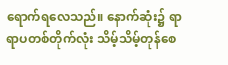ရောက်ရလေသည်။ နောက်ဆုံး၌ ရာရာပတစ်တိုက်လုံး သိမ့်သိမ့်တုန်စေ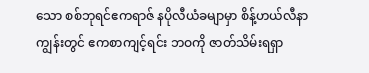သော စစ်ဘုရင်ဧကရာဇ် နပိုလီယံခမျာမှာ စိန့်ဟယ်လီနာကျွန်းတွင် ဧကစာကျင့်ရင်း ဘဝကို ဇာတ်သိမ်းရရှာ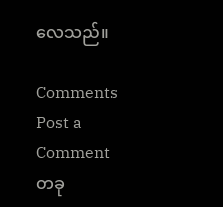လေသည်။

Comments
Post a Comment
တခု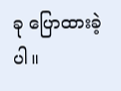ခု ပြောထားခဲ့ပါ။